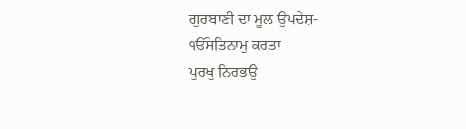ਗੁਰਬਾਣੀ ਦਾ ਮੂਲ ਉਪਦੇਸ਼-
ੴਸਤਿਨਾਮੁ ਕਰਤਾ
ਪੁਰਖੁ ਨਿਰਭਉ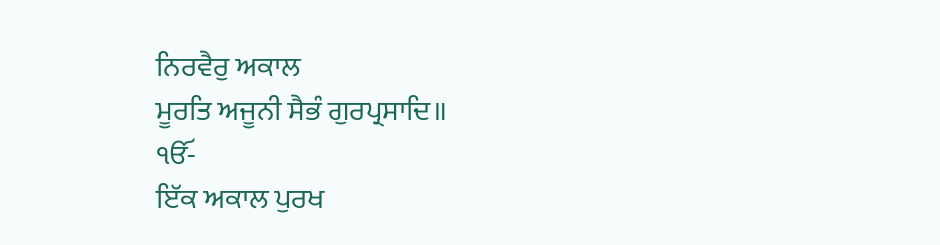ਨਿਰਵੈਰੁ ਅਕਾਲ
ਮੂਰਤਿ ਅਜੂਨੀ ਸੈਭੰ ਗੁਰਪ੍ਰਸਾਦਿ॥
ੴ-
ਇੱਕ ਅਕਾਲ ਪੁਰਖ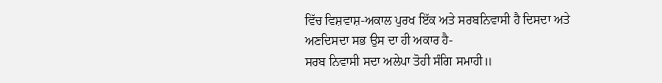ਵਿੱਚ ਵਿਸ਼ਵਾਸ਼-ਅਕਾਲ ਪੁਰਖ ਇੱਕ ਅਤੇ ਸਰਬਨਿਵਾਸੀ ਹੈ ਦਿਸਦਾ ਅਤੇ
ਅਣਦਿਸਦਾ ਸਭ ਉਸ ਦਾ ਹੀ ਅਕਾਰ ਹੈ-
ਸਰਬ ਨਿਵਾਸੀ ਸਦਾ ਅਲੇਪਾ ਤੋਹੀ ਸੰਗਿ ਸਮਾਹੀ॥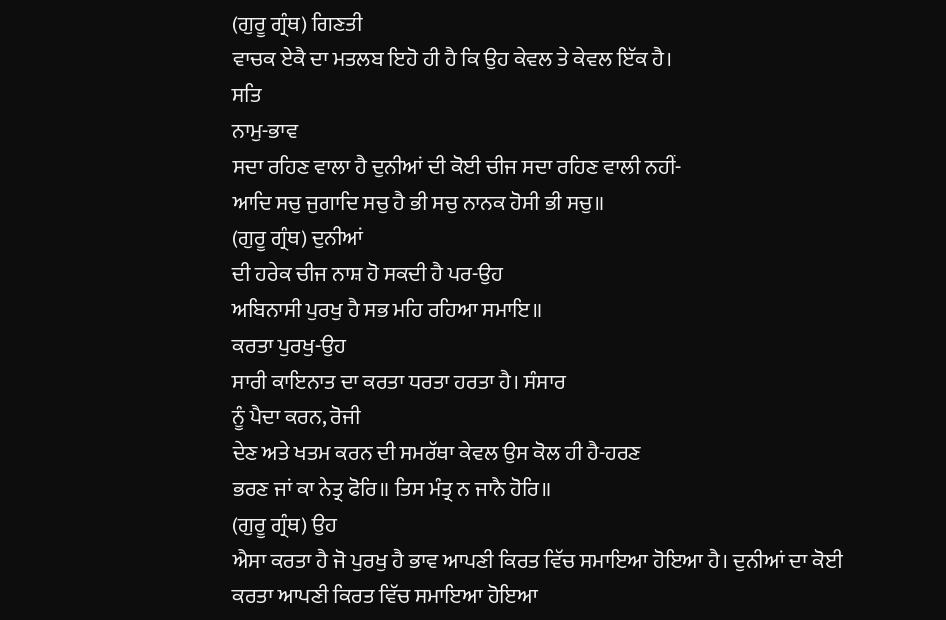(ਗੁਰੂ ਗ੍ਰੰਥ) ਗਿਣਤੀ
ਵਾਚਕ ਏਕੈ ਦਾ ਮਤਲਬ ਇਹੋ ਹੀ ਹੈ ਕਿ ਉਹ ਕੇਵਲ ਤੇ ਕੇਵਲ ਇੱਕ ਹੈ।
ਸਤਿ
ਨਾਮੁ-ਭਾਵ
ਸਦਾ ਰਹਿਣ ਵਾਲਾ ਹੈ ਦੁਨੀਆਂ ਦੀ ਕੋਈ ਚੀਜ ਸਦਾ ਰਹਿਣ ਵਾਲੀ ਨਹੀਂ-
ਆਦਿ ਸਚੁ ਜੁਗਾਦਿ ਸਚੁ ਹੈ ਭੀ ਸਚੁ ਨਾਨਕ ਹੋਸੀ ਭੀ ਸਚੁ॥
(ਗੁਰੂ ਗ੍ਰੰਥ) ਦੁਨੀਆਂ
ਦੀ ਹਰੇਕ ਚੀਜ ਨਾਸ਼ ਹੋ ਸਕਦੀ ਹੈ ਪਰ-ਉਹ
ਅਬਿਨਾਸੀ ਪੁਰਖੁ ਹੈ ਸਭ ਮਹਿ ਰਹਿਆ ਸਮਾਇ॥
ਕਰਤਾ ਪੁਰਖੁ-ਉਹ
ਸਾਰੀ ਕਾਇਨਾਤ ਦਾ ਕਰਤਾ ਧਰਤਾ ਹਰਤਾ ਹੈ। ਸੰਸਾਰ
ਨੂੰ ਪੈਦਾ ਕਰਨ, ਰੋਜੀ
ਦੇਣ ਅਤੇ ਖਤਮ ਕਰਨ ਦੀ ਸਮਰੱਥਾ ਕੇਵਲ ਉਸ ਕੋਲ ਹੀ ਹੈ-ਹਰਣ
ਭਰਣ ਜਾਂ ਕਾ ਨੇਤ੍ਰ ਫੋਰਿ॥ ਤਿਸ ਮੰਤ੍ਰ ਨ ਜਾਨੈ ਹੋਰਿ॥
(ਗੁਰੂ ਗ੍ਰੰਥ) ਉਹ
ਐਸਾ ਕਰਤਾ ਹੈ ਜੋ ਪੁਰਖੁ ਹੈ ਭਾਵ ਆਪਣੀ ਕਿਰਤ ਵਿੱਚ ਸਮਾਇਆ ਹੋਇਆ ਹੈ। ਦੁਨੀਆਂ ਦਾ ਕੋਈ
ਕਰਤਾ ਆਪਣੀ ਕਿਰਤ ਵਿੱਚ ਸਮਾਇਆ ਹੋਇਆ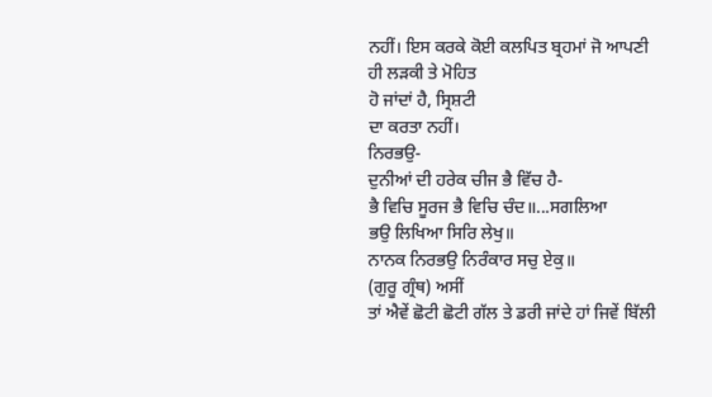ਨਹੀਂ। ਇਸ ਕਰਕੇ ਕੋਈ ਕਲਪਿਤ ਬ੍ਰਹਮਾਂ ਜੋ ਆਪਣੀ
ਹੀ ਲੜਕੀ ਤੇ ਮੋਹਿਤ
ਹੋ ਜਾਂਦਾਂ ਹੈ, ਸ੍ਰਿਸ਼ਟੀ
ਦਾ ਕਰਤਾ ਨਹੀਂ।
ਨਿਰਭਉ-
ਦੁਨੀਆਂ ਦੀ ਹਰੇਕ ਚੀਜ ਭੈ ਵਿੱਚ ਹੈ-
ਭੈ ਵਿਚਿ ਸੂਰਜ ਭੈ ਵਿਚਿ ਚੰਦ॥...ਸਗਲਿਆ
ਭਉ ਲਿਖਿਆ ਸਿਰਿ ਲੇਖੁ॥
ਨਾਨਕ ਨਿਰਭਉ ਨਿਰੰਕਾਰ ਸਚੁ ਏਕੁ॥
(ਗੁਰੂ ਗ੍ਰੰਥ) ਅਸੀਂ
ਤਾਂ ਐਵੇਂ ਛੋਟੀ ਛੋਟੀ ਗੱਲ ਤੇ ਡਰੀ ਜਾਂਦੇ ਹਾਂ ਜਿਵੇਂ ਬਿੱਲੀ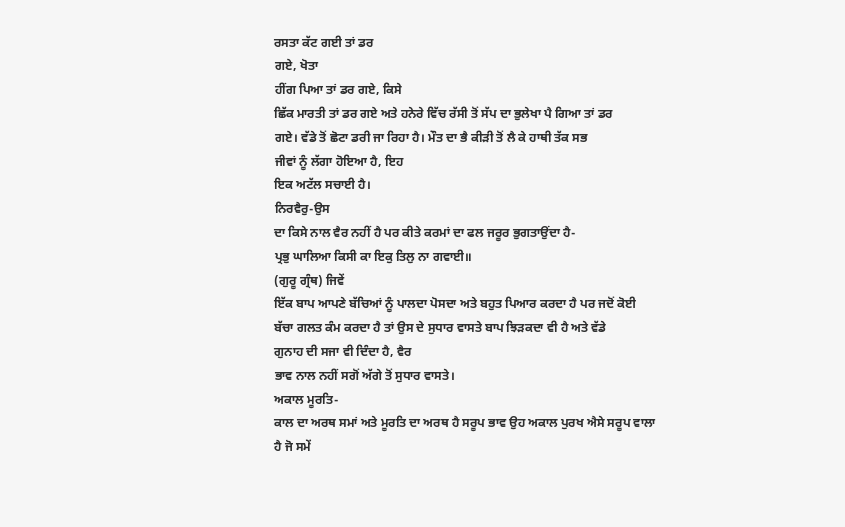ਰਸਤਾ ਕੱਟ ਗਈ ਤਾਂ ਡਰ
ਗਏ, ਖੋਤਾ
ਹੀਂਗ ਪਿਆ ਤਾਂ ਡਰ ਗਏ, ਕਿਸੇ
ਛਿੱਕ ਮਾਰਤੀ ਤਾਂ ਡਰ ਗਏ ਅਤੇ ਹਨੇਰੇ ਵਿੱਚ ਰੱਸੀ ਤੋਂ ਸੱਪ ਦਾ ਭੁਲੇਖਾ ਪੈ ਗਿਆ ਤਾਂ ਡਰ
ਗਏ। ਵੱਡੇ ਤੋਂ ਛੋਟਾ ਡਰੀ ਜਾ ਰਿਹਾ ਹੈ। ਮੌਤ ਦਾ ਭੈ ਕੀੜੀ ਤੋਂ ਲੈ ਕੇ ਹਾਥੀ ਤੱਕ ਸਭ
ਜੀਵਾਂ ਨੂੰ ਲੱਗਾ ਹੋਇਆ ਹੈ, ਇਹ
ਇਕ ਅਟੱਲ ਸਚਾਈ ਹੈ।
ਨਿਰਵੈਰੁ-ਉਸ
ਦਾ ਕਿਸੇ ਨਾਲ ਵੈਰ ਨਹੀਂ ਹੈ ਪਰ ਕੀਤੇ ਕਰਮਾਂ ਦਾ ਫਲ ਜਰੂਰ ਭੁਗਤਾਉਂਦਾ ਹੈ-
ਪ੍ਰਭੁ ਘਾਲਿਆ ਕਿਸੀ ਕਾ ਇਕੁ ਤਿਲੁ ਨਾ ਗਵਾਈ॥
(ਗੁਰੂ ਗ੍ਰੰਥ) ਜਿਵੇਂ
ਇੱਕ ਬਾਪ ਆਪਣੇ ਬੱਚਿਆਂ ਨੂੰ ਪਾਲਦਾ ਪੋਸਦਾ ਅਤੇ ਬਹੁਤ ਪਿਆਰ ਕਰਦਾ ਹੈ ਪਰ ਜਦੋਂ ਕੋਈ
ਬੱਚਾ ਗਲਤ ਕੰਮ ਕਰਦਾ ਹੈ ਤਾਂ ਉਸ ਦੇ ਸੁਧਾਰ ਵਾਸਤੇ ਬਾਪ ਝਿੜਕਦਾ ਵੀ ਹੈ ਅਤੇ ਵੱਡੇ
ਗੁਨਾਹ ਦੀ ਸਜਾ ਵੀ ਦਿੰਦਾ ਹੈ, ਵੈਰ
ਭਾਵ ਨਾਲ ਨਹੀਂ ਸਗੋਂ ਅੱਗੇ ਤੋਂ ਸੁਧਾਰ ਵਾਸਤੇ।
ਅਕਾਲ ਮੂਰਤਿ-
ਕਾਲ ਦਾ ਅਰਥ ਸਮਾਂ ਅਤੇ ਮੂਰਤਿ ਦਾ ਅਰਥ ਹੈ ਸਰੂਪ ਭਾਵ ਉਹ ਅਕਾਲ ਪੁਰਖ ਐਸੇ ਸਰੂਪ ਵਾਲਾ
ਹੈ ਜੋ ਸਮੇਂ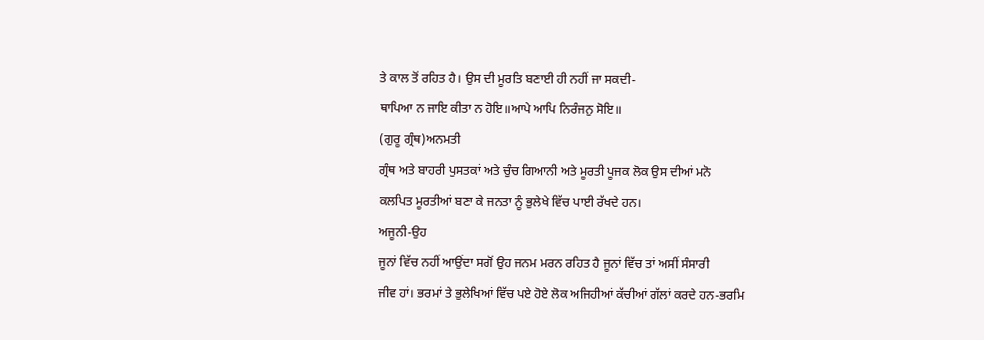ਤੇ ਕਾਲ ਤੋਂ ਰਹਿਤ ਹੈ। ਉਸ ਦੀ ਮੂਰਤਿ ਬਣਾਈ ਹੀ ਨਹੀਂ ਜਾ ਸਕਦੀ-
ਥਾਪਿਆ ਨ ਜਾਇ ਕੀਤਾ ਨ ਹੋਇ॥ਆਪੇ ਆਪਿ ਨਿਰੰਜਨੁ ਸੋਇ॥
(ਗੁਰੂ ਗ੍ਰੰਥ)ਅਨਮਤੀ
ਗ੍ਰੰਥ ਅਤੇ ਬਾਹਰੀ ਪੁਸਤਕਾਂ ਅਤੇ ਚੁੰਚ ਗਿਆਨੀ ਅਤੇ ਮੂਰਤੀ ਪੂਜਕ ਲੋਕ ਉਸ ਦੀਆਂ ਮਨੋ
ਕਲਪਿਤ ਮੂਰਤੀਆਂ ਬਣਾ ਕੇ ਜਨਤਾ ਨੂੰ ਭੁਲੇਖੇ ਵਿੱਚ ਪਾਈ ਰੱਖਦੇ ਹਨ।
ਅਜੂਨੀ-ਉਹ
ਜੂਨਾਂ ਵਿੱਚ ਨਹੀਂ ਆਉਂਦਾ ਸਗੋਂ ਉਹ ਜਨਮ ਮਰਨ ਰਹਿਤ ਹੈ ਜੂਨਾਂ ਵਿੱਚ ਤਾਂ ਅਸੀਂ ਸੰਸਾਰੀ
ਜੀਵ ਹਾਂ। ਭਰਮਾਂ ਤੇ ਭੁਲੇਖਿਆਂ ਵਿੱਚ ਪਏ ਹੋਏ ਲੋਕ ਅਜਿਹੀਆਂ ਕੱਚੀਆਂ ਗੱਲਾਂ ਕਰਦੇ ਹਨ-ਭਰਮਿ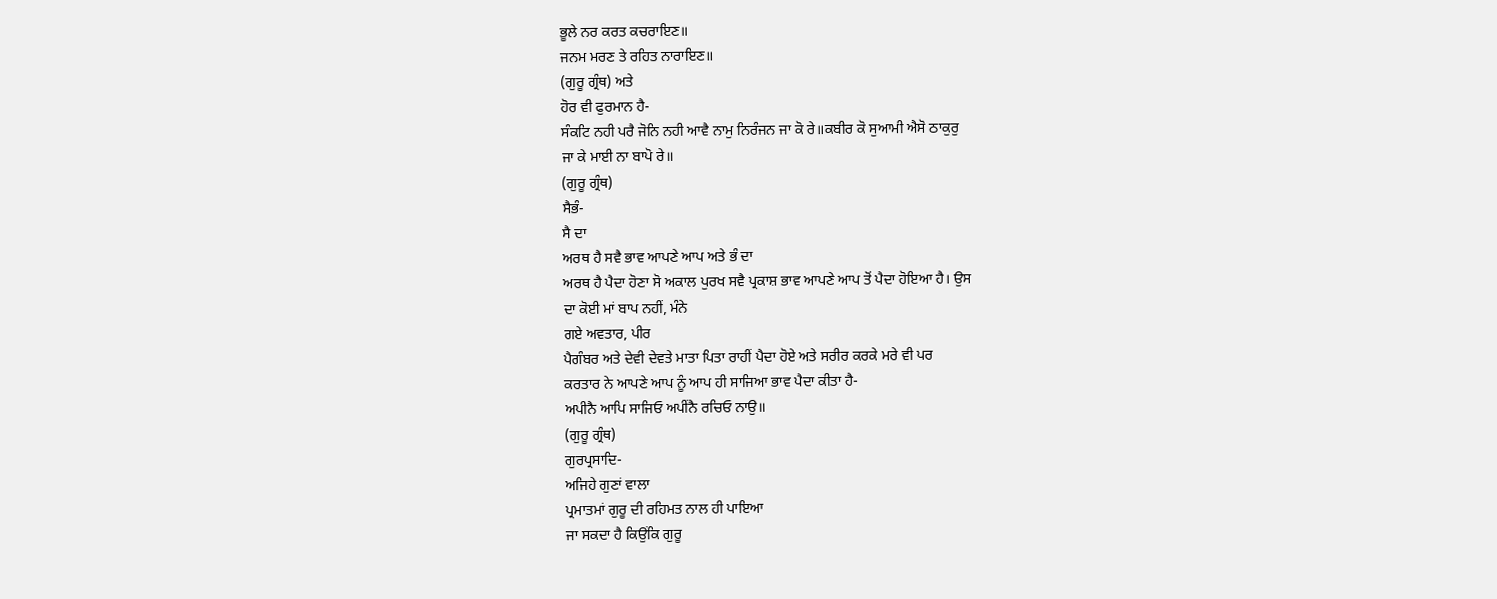ਭੂਲੇ ਨਰ ਕਰਤ ਕਚਰਾਇਣ॥
ਜਨਮ ਮਰਣ ਤੇ ਰਹਿਤ ਨਾਰਾਇਣ॥
(ਗੁਰੂ ਗ੍ਰੰਥ) ਅਤੇ
ਹੋਰ ਵੀ ਫੁਰਮਾਨ ਹੈ-
ਸੰਕਟਿ ਨਹੀ ਪਰੈ ਜੋਨਿ ਨਹੀ ਆਵੈ ਨਾਮੁ ਨਿਰੰਜਨ ਜਾ ਕੋ ਰੇ॥ਕਬੀਰ ਕੋ ਸੁਆਮੀ ਐਸੋ ਠਾਕੁਰੁ
ਜਾ ਕੇ ਮਾਈ ਨਾ ਬਾਪੋ ਰੇ॥
(ਗੁਰੂ ਗ੍ਰੰਥ)
ਸੈਭੰ-
ਸੈ ਦਾ
ਅਰਥ ਹੈ ਸਵੈ ਭਾਵ ਆਪਣੇ ਆਪ ਅਤੇ ਭੰ ਦਾ
ਅਰਥ ਹੈ ਪੈਦਾ ਹੋਣਾ ਸੋ ਅਕਾਲ ਪੁਰਖ ਸਵੈ ਪ੍ਰਕਾਸ਼ ਭਾਵ ਆਪਣੇ ਆਪ ਤੋਂ ਪੈਦਾ ਹੋਇਆ ਹੈ। ਉਸ
ਦਾ ਕੋਈ ਮਾਂ ਬਾਪ ਨਹੀਂ, ਮੰਨੇ
ਗਏ ਅਵਤਾਰ, ਪੀਰ
ਪੈਗੰਬਰ ਅਤੇ ਦੇਵੀ ਦੇਵਤੇ ਮਾਤਾ ਪਿਤਾ ਰਾਹੀਂ ਪੈਦਾ ਹੋਏ ਅਤੇ ਸਰੀਰ ਕਰਕੇ ਮਰੇ ਵੀ ਪਰ
ਕਰਤਾਰ ਨੇ ਆਪਣੇ ਆਪ ਨੂੰ ਆਪ ਹੀ ਸਾਜਿਆ ਭਾਵ ਪੈਦਾ ਕੀਤਾ ਹੈ-
ਅਪੀਨੈ ਆਪਿ ਸਾਜਿਓ ਅਪੀਂਨੈ ਰਚਿਓ ਨਾਉ॥
(ਗੁਰੂ ਗ੍ਰੰਥ)
ਗੁਰਪ੍ਰਸਾਦਿ-
ਅਜਿਹੇ ਗੁਣਾਂ ਵਾਲਾ
ਪ੍ਰਮਾਤਮਾਂ ਗੁਰੂ ਦੀ ਰਹਿਮਤ ਨਾਲ ਹੀ ਪਾਇਆ
ਜਾ ਸਕਦਾ ਹੈ ਕਿਉਂਕਿ ਗੁਰੂ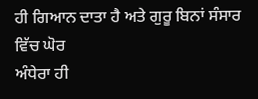ਹੀ ਗਿਆਨ ਦਾਤਾ ਹੈ ਅਤੇ ਗੁਰੂ ਬਿਨਾਂ ਸੰਸਾਰ ਵਿੱਚ ਘੋਰ
ਅੰਧੇਰਾ ਹੀ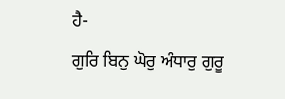ਹੈ-
ਗੁਰਿ ਬਿਨੁ ਘੋਰੁ ਅੰਧਾਰੁ ਗੁਰੂ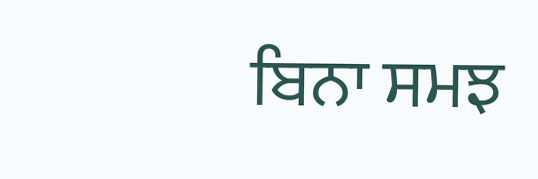ਬਿਨਾ ਸਮਝ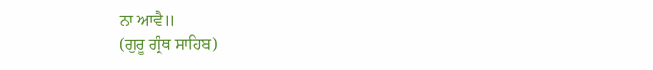ਨਾ ਆਵੈ॥
(ਗੁਰੂ ਗ੍ਰੰਥ ਸਾਹਿਬ)